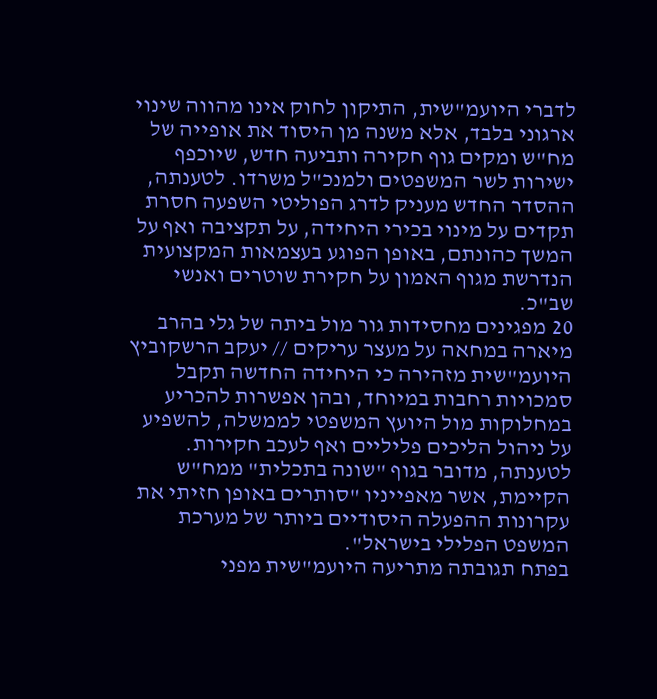לדברי היועמ"שית, התיקון לחוק אינו מהווה שינוי ארגוני בלבד, אלא משנה מן היסוד את אופייה של מח"ש ומקים גוף חקירה ותביעה חדש, שיוכפף ישירות לשר המשפטים ולמנכ"ל משרדו. לטענתה, ההסדר החדש מעניק לדרג הפוליטי השפעה חסרת תקדים על מינוי בכירי היחידה, על תקציבה ואף על המשך כהונתם, באופן הפוגע בעצמאות המקצועית הנדרשת מגוף האמון על חקירת שוטרים ואנשי שב"כ.
20 מפגינים מחסידות גור מול ביתה של גלי בהרב מיארה במחאה על מעצר עריקים // יעקב הרשקוביץ
היועמ"שית מזהירה כי היחידה החדשה תקבל סמכויות רחבות במיוחד, ובהן אפשרות להכריע במחלוקות מול היועץ המשפטי לממשלה, להשפיע על ניהול הליכים פליליים ואף לעכב חקירות. לטענתה, מדובר בגוף "שונה בתכלית" ממח"ש הקיימת, אשר מאפייניו "סותרים באופן חזיתי את עקרונות ההפעלה היסודיים ביותר של מערכת המשפט הפלילי בישראל".
בפתח תגובתה מתריעה היועמ"שית מפני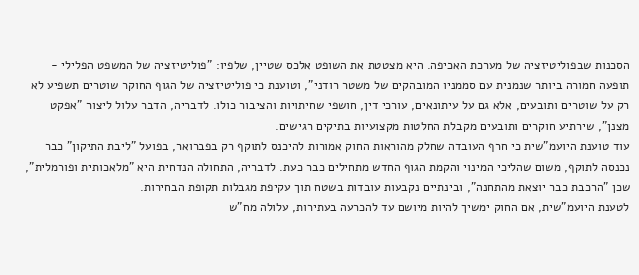הסכנות שבפוליטיזציה של מערכת האכיפה. היא מצטטת את השופט אלכס שטיין, שלפיו: "פוליטיזציה של המשפט הפלילי - תופעה חמורה ביותר שנמנית עם סממניו המובהקים של משטר רודני", וטוענת כי פוליטיזציה של הגוף החוקר שוטרים תשפיע לא רק על שוטרים ותובעים, אלא גם על עיתונאים, עורכי דין, חושפי שחיתויות והציבור כולו. לדבריה, הדבר עלול ליצור "אפקט מצנן", שירתיע חוקרים ותובעים מקבלת החלטות מקצועיות בתיקים רגישים.
עוד טוענת היועמ"שית כי חרף העובדה שחלק מהוראות החוק אמורות להיכנס לתוקף רק בפברואר, בפועל "ליבת התיקון" כבר נכנסה לתוקף, משום שהליכי המינוי והקמת הגוף החדש מתחילים כבר כעת. לדבריה, התחולה הנדחית היא "מלאכותית ופורמלית", שכן "הרכבת כבר יוצאת מהתחנה", ובינתיים נקבעות עובדות בשטח תוך עקיפת מגבלות תקופת הבחירות.
לטענת היועמ"שית, אם החוק ימשיך להיות מיושם עד להכרעה בעתירות, עלולה מח"ש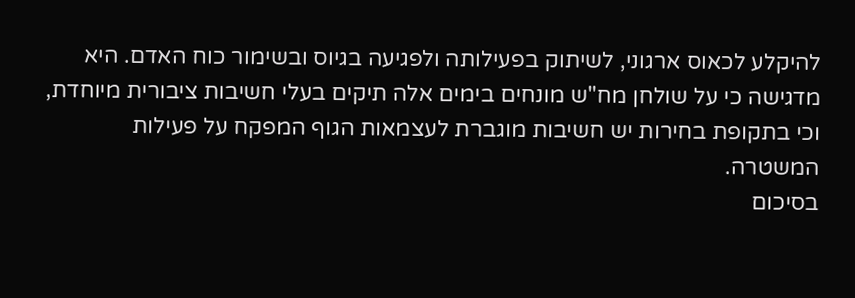להיקלע לכאוס ארגוני, לשיתוק בפעילותה ולפגיעה בגיוס ובשימור כוח האדם. היא מדגישה כי על שולחן מח"ש מונחים בימים אלה תיקים בעלי חשיבות ציבורית מיוחדת, וכי בתקופת בחירות יש חשיבות מוגברת לעצמאות הגוף המפקח על פעילות המשטרה.
בסיכום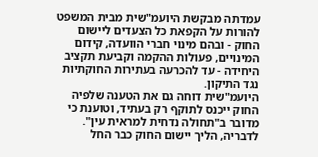עמדתה מבקשת היועמ"שית מבית המשפט להורות על הקפאת כל הצעדים ליישום החוק - ובהם מינוי חברי הוועדה, קידום המינויים, פעולות ההקמה וקביעת תקציב היחידה - עד להכרעה בעתירות החוקתיות נגד התיקון.
היועמ"שית דוחה גם את הטענה שלפיה החוק ייכנס לתוקף רק בעתיד, וטוענת כי מדובר ב"תחולה נדחית למראית עין". לדבריה, הליך יישום החוק כבר החל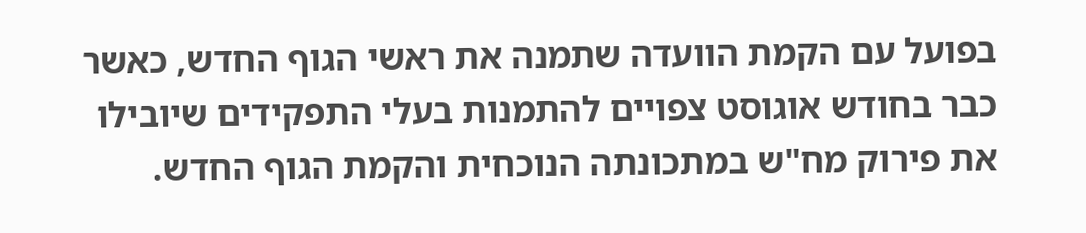בפועל עם הקמת הוועדה שתמנה את ראשי הגוף החדש, כאשר כבר בחודש אוגוסט צפויים להתמנות בעלי התפקידים שיובילו את פירוק מח"ש במתכונתה הנוכחית והקמת הגוף החדש.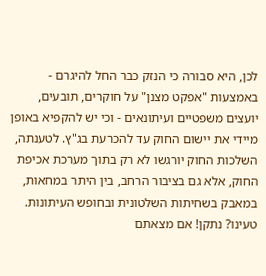לכן, היא סבורה כי הנזק כבר החל להיגרם - באמצעות "אפקט מצנן" על חוקרים, תובעים, יועצים משפטיים ועיתונאים - וכי יש להקפיא באופן מיידי את יישום החוק עד להכרעת בג"ץ. לטענתה, השלכות החוק יורגשו לא רק בתוך מערכת אכיפת החוק, אלא גם בציבור הרחב, בין היתר במחאות, במאבק בשחיתות השלטונית ובחופש העיתונות.
טעינו? נתקן! אם מצאתם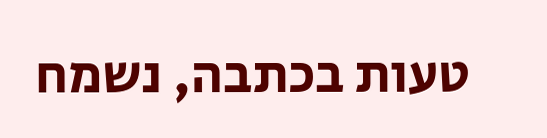טעות בכתבה, נשמח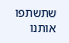שתשתפו אותנו